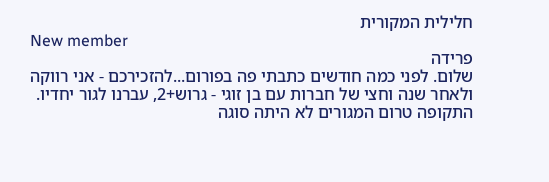חלילית המקורית
New member
פרידה
שלום. לפני כמה חודשים כתבתי פה בפורום...להזכירכם - אני רווקה ולאחר שנה וחצי של חברות עם בן זוגי - גרוש+2, עברנו לגור יחדיו. התקופה טרום המגורים לא היתה סוגה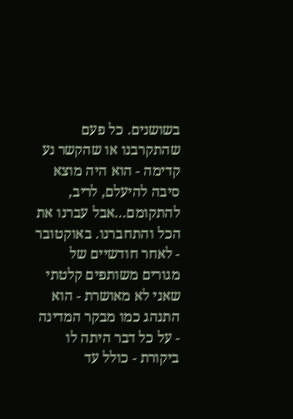בשושנים. כל פעם שהתקרבנו או שהקשר נע קדימה - הוא היה מוצא סיבה להיעלם, לריב, להתקומם...אבל עברנו את הכל והתחברנו. באוקטובר - לאחר חודשיים של מגורים משותפים קלטתי שאני לא מאושרת - הוא התנהג כמו מבקר המדינה - על כל דבר היתה לו ביקורת - כולל עד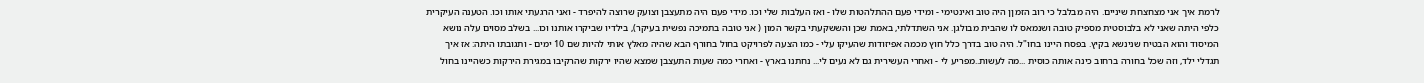לרמת איך אני מצחצחת שיניים. היה מבלבל כי רוב הזמןן היה טוב ואינטימי - ומידי פעם ההתלהטות שלו - ואז העלבות שלי וכו. מידי פעם היה מתעצבן וצועק שרוצה להיפרד - ואני הרגעתי אותו וכו. הטענה העיקרית כלפי היתה שאני לא בלבוסטית מספיק טובה ושנמאס לו שהבית מבולגן. אני השתדלתי, באמת שכן והששקעתי בקשר המון ( אני טובה בתמיכה נפשית בעיקר), בילדיו שביקרו אותנו וכו... בשלב מסוים עלה נושא המיסוד והוא הבטיח שנינשא בקיץ. בפסח היינו בחו"ל. היה טוב בדרך כלל חוץ מכמה אפיזודות שהעיקו עלי - כמו הצעה לפרויקט בחול בחורף הבא שהיה מאלץ אותי להיות שם 10 ימים - ותגובתו היתה: אז איך תגדלי ילד, וזה שכל בחורה ברחוב כינה אותה כוסית ...מה לעשות..מפריע לי - ואחרי העשירית גם לא נעים לי... נחתנו בארץ - ואחרי כמה שעות התעצבן שמצא שהיו ירקות שהרקיבו במגירת הירקות כשהיינו בחול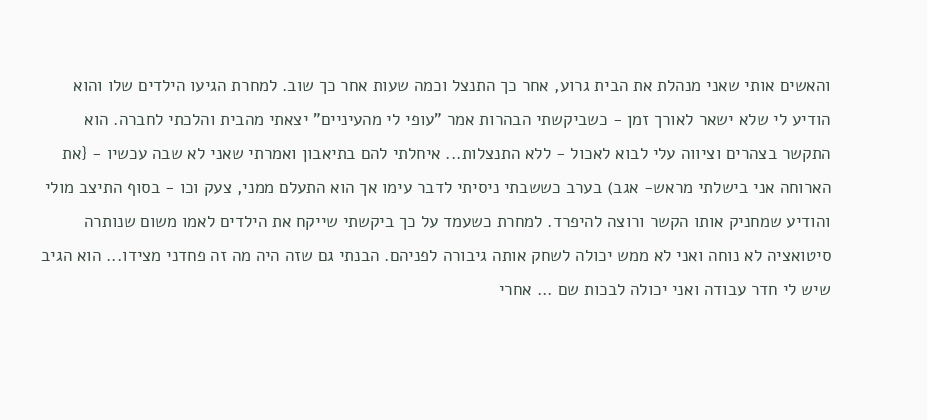והאשים אותי שאני מנהלת את הבית גרוע, אחר כך התנצל וכמה שעות אחר כך שוב. למחרת הגיעו הילדים שלו והוא הודיע לי שלא ישאר לאורך זמן - כשביקשתי הבהרות אמר "עופי לי מהעיניים" יצאתי מהבית והלכתי לחברה. הוא התקשר בצהרים וציווה עלי לבוא לאכול - ללא התנצלות... איחלתי להם בתיאבון ואמרתי שאני לא שבה עכשיו - {את הארוחה אני בישלתי מראש- אגב) בערב כששבתי ניסיתי לדבר עימו אך הוא התעלם ממני, צעק וכו - בסוף התיצב מולי והודיע שמחניק אותו הקשר ורוצה להיפרד. למחרת כשעמד על כך ביקשתי שייקח את הילדים לאמו משום שנותרה סיטואציה לא נוחה ואני לא ממש יכולה לשחק אותה גיבורה לפניהם. הבנתי גם שזה היה מה זה פחדני מצידו... הוא הגיב שיש לי חדר עבודה ואני יכולה לבכות שם ... אחרי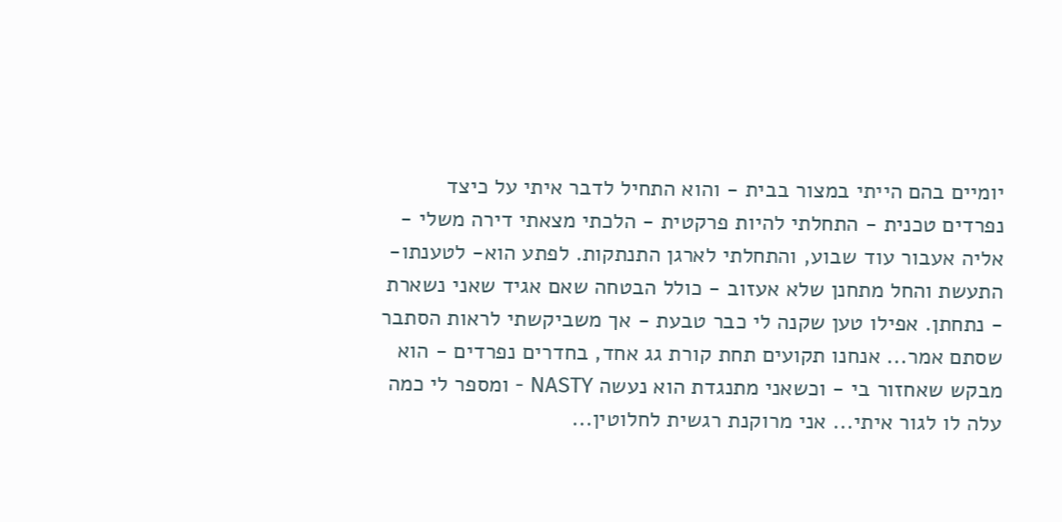יומיים בהם הייתי במצור בבית - והוא התחיל לדבר איתי על כיצד נפרדים טכנית - התחלתי להיות פרקטית - הלכתי מצאתי דירה משלי - אליה אעבור עוד שבוע, והתחלתי לארגן התנתקות. לפתע הוא- לטענתו- התעשת והחל מתחנן שלא אעזוב - כולל הבטחה שאם אגיד שאני נשארת - נתחתן. אפילו טען שקנה לי כבר טבעת - אך משביקשתי לראות הסתבר שסתם אמר... אנחנו תקועים תחת קורת גג אחד, בחדרים נפרדים - הוא מבקש שאחזור בי - וכשאני מתנגדת הוא נעשה NASTY - ומספר לי כמה עלה לו לגור איתי... אני מרוקנת רגשית לחלוטין...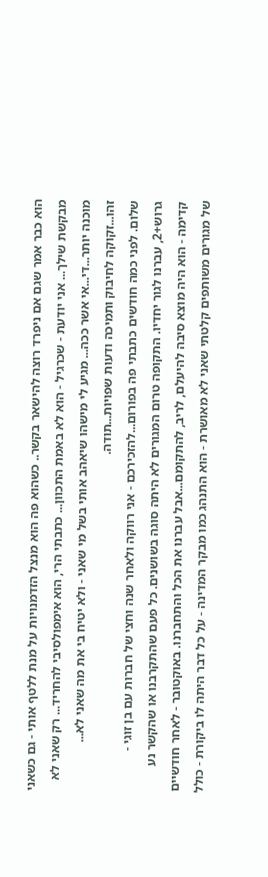הוא כבר אמר שגם אם ניפרד רוצה להישאר בקשר.. כשהוא פה הוא מנצל הזדמנויות על מנת ללטף אותי - גם כשאני מבקשת שילך... אני יודעת - שכרגיל - הוא לא באמת התכוון... כתבתי הרי, הוא אימפולסיבי להחריד... רק שאני לא מוכנה יותר...די...אי אשר ככה... מגיע לי מישהו שיאהב אותי בשל מי שאני - ולא יטיח בי את מה שאני לא... זהו...זקוקה לחיבוק ותמיכה ודעות שפויות...תודה.
שלום. לפני כמה חודשים כתבתי פה בפורום...להזכירכם - אני רווקה ולאחר שנה וחצי של חברות עם בן זוגי - גרוש+2, עברנו לגור יחדיו. התקופה טרום המגורים לא היתה סוגה בשושנים. כל פעם שהתקרבנו או שהקשר נע קדימה - הוא היה מוצא סיבה להיעלם, לריב, להתקומם...אבל עברנו את הכל והתחברנו. באוקטובר - לאחר חודשיים של מגורים משותפים קלטתי שאני לא מאושרת - הוא התנהג כמו מבקר המדינה - על כל דבר היתה לו ביקורת - כולל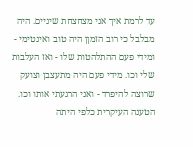עד לרמת איך אני מצחצחת שיניים. היה מבלבל כי רוב הזמןן היה טוב ואינטימי - ומידי פעם ההתלהטות שלו - ואז העלבות שלי וכו. מידי פעם היה מתעצבן וצועק שרוצה להיפרד - ואני הרגעתי אותו וכו. הטענה העיקרית כלפי היתה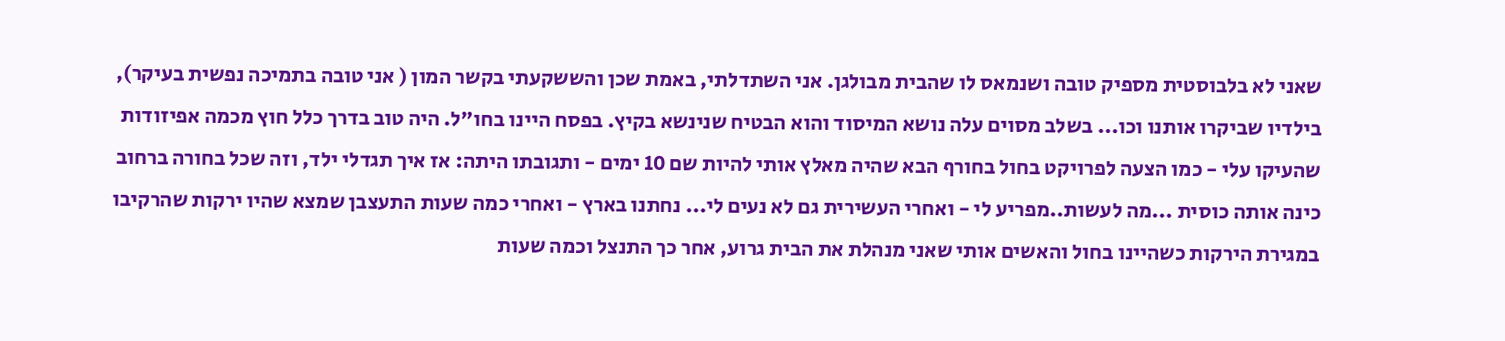שאני לא בלבוסטית מספיק טובה ושנמאס לו שהבית מבולגן. אני השתדלתי, באמת שכן והששקעתי בקשר המון ( אני טובה בתמיכה נפשית בעיקר), בילדיו שביקרו אותנו וכו... בשלב מסוים עלה נושא המיסוד והוא הבטיח שנינשא בקיץ. בפסח היינו בחו"ל. היה טוב בדרך כלל חוץ מכמה אפיזודות שהעיקו עלי - כמו הצעה לפרויקט בחול בחורף הבא שהיה מאלץ אותי להיות שם 10 ימים - ותגובתו היתה: אז איך תגדלי ילד, וזה שכל בחורה ברחוב כינה אותה כוסית ...מה לעשות..מפריע לי - ואחרי העשירית גם לא נעים לי... נחתנו בארץ - ואחרי כמה שעות התעצבן שמצא שהיו ירקות שהרקיבו במגירת הירקות כשהיינו בחול והאשים אותי שאני מנהלת את הבית גרוע, אחר כך התנצל וכמה שעות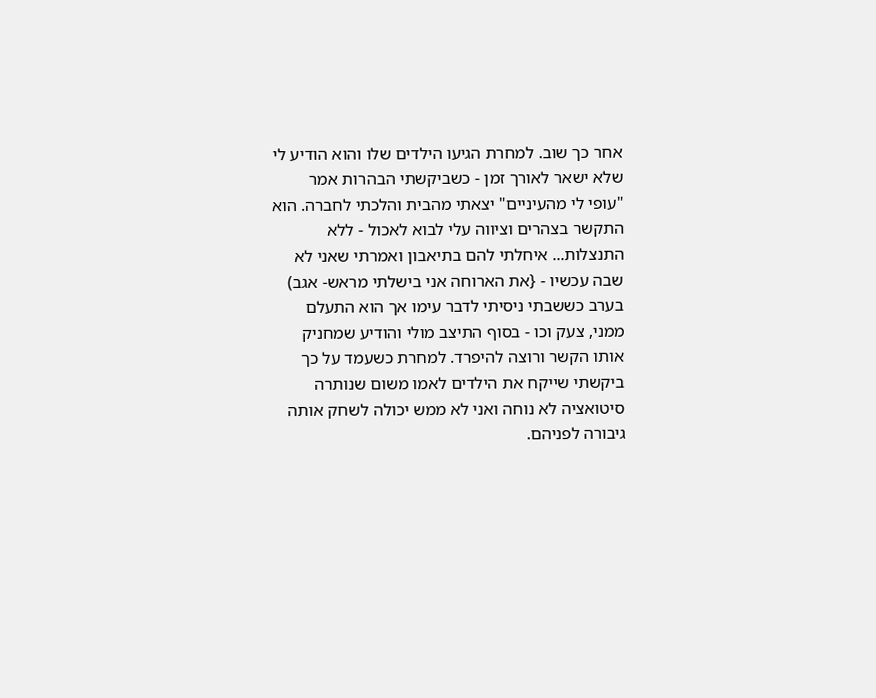אחר כך שוב. למחרת הגיעו הילדים שלו והוא הודיע לי שלא ישאר לאורך זמן - כשביקשתי הבהרות אמר "עופי לי מהעיניים" יצאתי מהבית והלכתי לחברה. הוא התקשר בצהרים וציווה עלי לבוא לאכול - ללא התנצלות... איחלתי להם בתיאבון ואמרתי שאני לא שבה עכשיו - {את הארוחה אני בישלתי מראש- אגב) בערב כששבתי ניסיתי לדבר עימו אך הוא התעלם ממני, צעק וכו - בסוף התיצב מולי והודיע שמחניק אותו הקשר ורוצה להיפרד. למחרת כשעמד על כך ביקשתי שייקח את הילדים לאמו משום שנותרה סיטואציה לא נוחה ואני לא ממש יכולה לשחק אותה גיבורה לפניהם.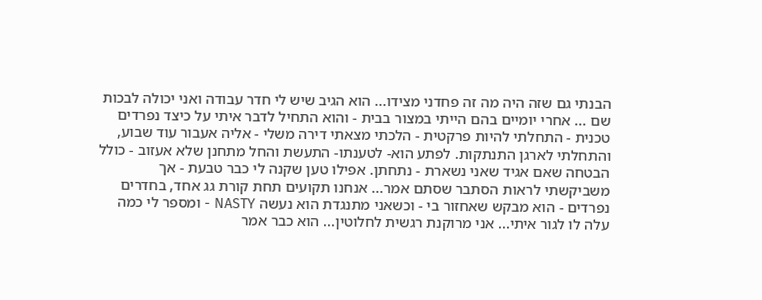הבנתי גם שזה היה מה זה פחדני מצידו... הוא הגיב שיש לי חדר עבודה ואני יכולה לבכות שם ... אחרי יומיים בהם הייתי במצור בבית - והוא התחיל לדבר איתי על כיצד נפרדים טכנית - התחלתי להיות פרקטית - הלכתי מצאתי דירה משלי - אליה אעבור עוד שבוע, והתחלתי לארגן התנתקות. לפתע הוא- לטענתו- התעשת והחל מתחנן שלא אעזוב - כולל הבטחה שאם אגיד שאני נשארת - נתחתן. אפילו טען שקנה לי כבר טבעת - אך משביקשתי לראות הסתבר שסתם אמר... אנחנו תקועים תחת קורת גג אחד, בחדרים נפרדים - הוא מבקש שאחזור בי - וכשאני מתנגדת הוא נעשה NASTY - ומספר לי כמה עלה לו לגור איתי... אני מרוקנת רגשית לחלוטין... הוא כבר אמר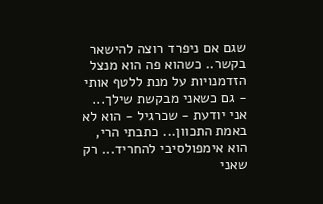שגם אם ניפרד רוצה להישאר בקשר.. כשהוא פה הוא מנצל הזדמנויות על מנת ללטף אותי - גם כשאני מבקשת שילך... אני יודעת - שכרגיל - הוא לא באמת התכוון... כתבתי הרי, הוא אימפולסיבי להחריד... רק שאני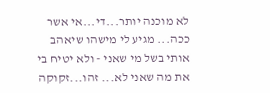לא מוכנה יותר...די...אי אשר ככה... מגיע לי מישהו שיאהב אותי בשל מי שאני - ולא יטיח בי את מה שאני לא... זהו...זקוקה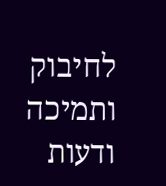לחיבוק ותמיכה ודעות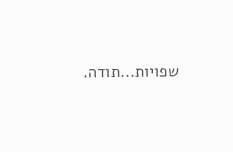שפויות...תודה.